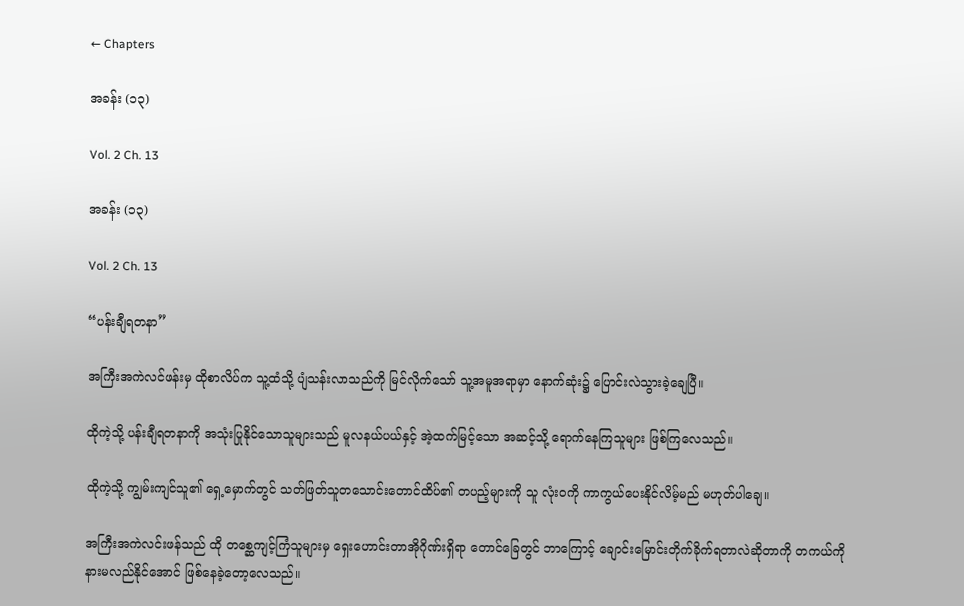← Chapters

အခန်း (၁၃)

Vol. 2 Ch. 13

အခန်း (၁၃)

Vol. 2 Ch. 13

“ပန်းချီရတနာ”

အကြီးအကဲလင်ဖန်းမှ ထိုစာလိပ်က သူ့ထံသို့ ပျံသန်းလာသည်ကို မြင်လိုက်သော် သူ့အမူအရာမှာ နောက်ဆုံး၌ ပြောင်းလဲသွားခဲ့ချေပြီ။

ထိုကဲ့သို့ ပန်းချီရတနာကို အသုံးပြုနိုင်သောသူများသည် မူလနယ်ပယ်နှင့် အဲ့ထက်မြင့်သော အဆင့်သို့ ရောက်နေကြသူများ ဖြစ်ကြလေသည်။

ထိုကဲ့သို့ ကျွမ်းကျင်သူ၏ ရှေ့မှောက်တွင် သတ်ဖြတ်သူတသောင်းတောင်ထိပ်၏ တပည့်များကို သူ လုံးဝကို ကာကွယ်ပေးနိုင်လိမ့်မည် မဟုတ်ပါချေ။

အကြီးအကဲလင်းဖန်သည် ထို တစ္ဆေကျင့်ကြံသူများမှ ရှေးဟောင်းတာအိုဂိုဏ်းရှိရာ တောင်ခြေတွင် ဘာကြောင့် ချောင်းမြောင်းတိုက်ခိုက်ရတာလဲဆိုတာကို တကယ်ကို နားမလည်နိုင်အောင် ဖြစ်နေခဲ့တော့လေသည်။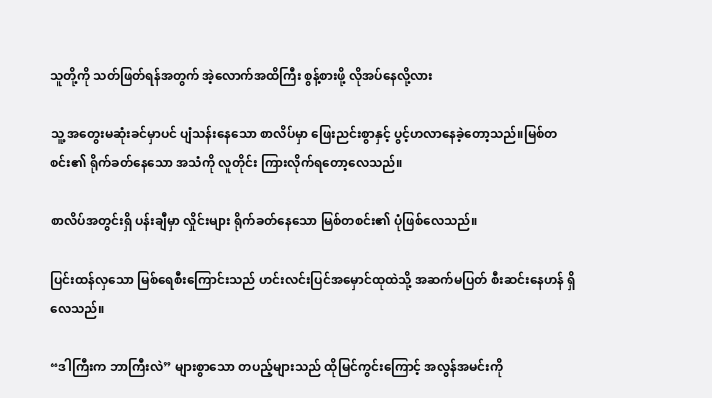သူတို့ကို သတ်ဖြတ်ရန်အတွက် အဲ့လောက်အထိကြီး စွန့်စားဖို့ လိုအပ်နေလို့လား

သူ့ အတွေးမဆုံးခင်မှာပင် ပျံသန်းနေသော စာလိပ်မှာ ဖြေးညင်းစွာနှင့် ပွင့်ဟလာနေခဲ့တော့သည်။မြစ်တစင်း၏ ရိုက်ခတ်နေသော အသံကို လူတိုင်း ကြားလိုက်ရတော့လေသည်။

စာလိပ်အတွင်းရှိ ပန်းချီမှာ လှိုင်းများ ရိုက်ခတ်နေသော မြစ်တစင်း၏ ပုံဖြစ်လေသည်။

ပြင်းထန်လှသော မြစ်ရေစီးကြောင်းသည် ဟင်းလင်းပြင်အမှောင်ထုထဲသို့ အဆက်မပြတ် စီးဆင်းနေဟန် ရှိလေသည်။

“ဒါကြီးက ဘာကြီးလဲ” များစွာသော တပည့်များသည် ထိုမြင်ကွင်းကြောင့် အလွန်အမင်းကို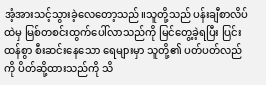အံ့အားသင့်သွားခဲ့လေတော့သည်။သူတို့သည် ပန်းချီစာလိပ်ထဲမှ မြစ်တစင်းထွက်ပေါ်လာသည်ကို မြင်တွေ့ခဲ့ရပြီး ပြင်းထန်စွာ စီးဆင်းနေသော ရေများမှာ သူတို့၏ ပတ်ပတ်လည်ကို ပိတ်ဆို့ထားသည်ကို သိ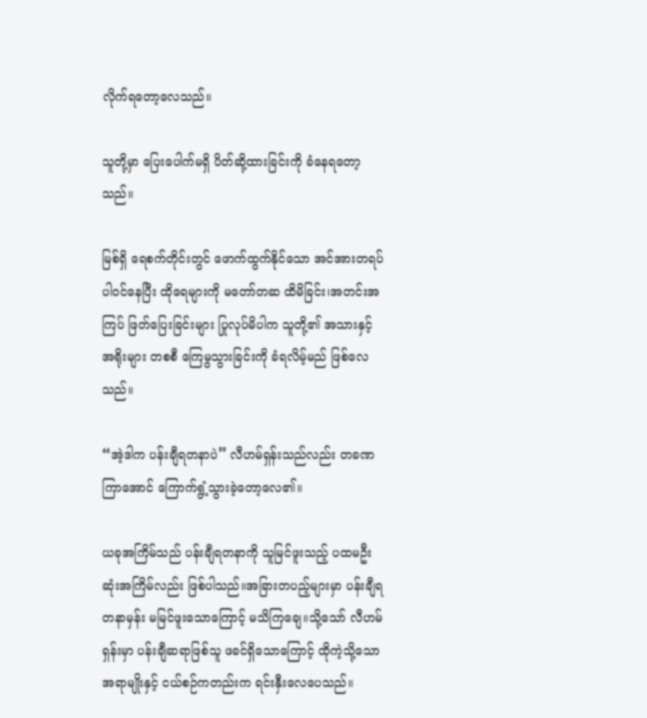လိုက်ရတော့လေသည်။

သူတို့မှာ ပြေးပေါက်မရှိ ပိတ်ဆို့ထားခြင်းကို ခံနေရတော့သည်။

မြစ်ရှိ ရေစက်တိုင်းတွင် ဖောက်ထွက်နိုင်သော အင်အားတရပ်ပါဝင်နေပြီး ထိုရေများကို မတော်တဆ ထိမိခြင်း၊အတင်းအကြပ် ဖြတ်ပြေးခြင်းများ ပြုလုပ်မိပါက သူတို့၏ အသားနှင့် အရိုးများ တစစီ ကြေမွသွားခြင်းကို ခံရလိမ့်မည် ဖြစ်လေသည်။

“အဲ့ဒါက ပန်းချီရတနာပဲ” လီဟမ်ရှန်းသည်လည်း တခဏကြာအောင် ကြောက်ရွံ့သွားခဲ့တော့လေ၏။

ယခုအကြိမ်သည် ပန်းချီရတနာကို သူမြင်ဖူးသည့် ပထမဦးဆုံးအကြိမ်လည်း ဖြစ်ပါသည်။အခြားတပည့်များမှာ ပန်းချီရတနာမှန်း မမြင်ဖူးသောကြောင့် မသိကြချေ။သို့သော် လီဟမ်ရှန်းမှာ ပန်းချီဆရာဖြစ်သူ ဖခင်ရှိသောကြောင့် ထိုကဲ့သို့သော အရာမျိုးနှင့် ငယ်စဉ်ကတည်းက ရင်းနှီးလေပေသည်။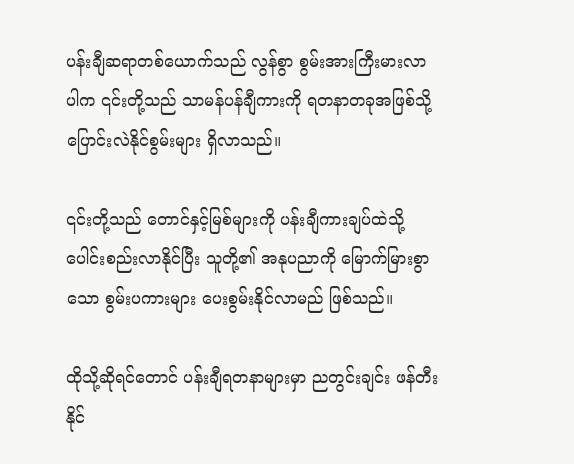ပန်းချီဆရာတစ်ယောက်သည် လွန်စွာ စွမ်းအားကြီးမားလာပါက ၎င်းတို့သည် သာမန်ပန်ချီကားကို ရတနာတခုအဖြစ်သို့ ပြောင်းလဲနိုင်စွမ်းများ ရှိလာသည်။

၎င်းတို့သည် တောင်နှင့်မြစ်များကို ပန်းချီကားချပ်ထဲသို့ ပေါင်းစည်းလာနိုင်ပြီး သူတို့၏ အနုပညာကို မြောက်မြားစွာသော စွမ်းပကားများ ပေးစွမ်းနိုင်လာမည် ဖြစ်သည်။

ထိုသို့ဆိုရင်တောင် ပန်းချီရတနာများမှာ ညတွင်းချင်း ဖန်တီးနိုင်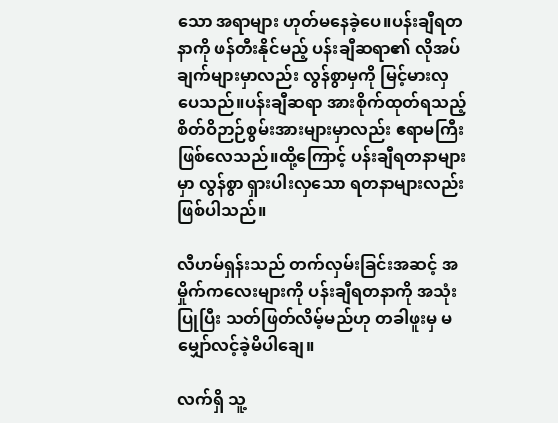သော အရာများ ဟုတ်မနေခဲ့ပေ။ပန်းချီရတနာကို ဖန်တီးနိုင်မည့် ပန်းချီဆရာ၏ လိုအပ်ချက်များမှာလည်း လွန်စွာမှကို မြင့်မားလှပေသည်။ပန်းချီဆရာ အားစိုက်ထုတ်ရသည့် စိတ်ဝိဉာဉ်စွမ်းအားများမှာလည်း ဧရာမကြီး ဖြစ်လေသည်။ထို့ကြောင့် ပန်းချီရတနာများမှာ လွန်စွာ ရှားပါးလှသော ရတနာများလည်း ဖြစ်ပါသည်။

လီဟမ်ရှန်းသည် တက်လှမ်းခြင်းအဆင့် အမှိုက်ကလေးများကို ပန်းချီရတနာကို အသုံးပြုပြီး သတ်ဖြတ်လိမ့်မည်ဟု တခါဖူးမှ မမျှော်လင့်ခဲ့မိပါချေ။

လက်ရှိ သူ့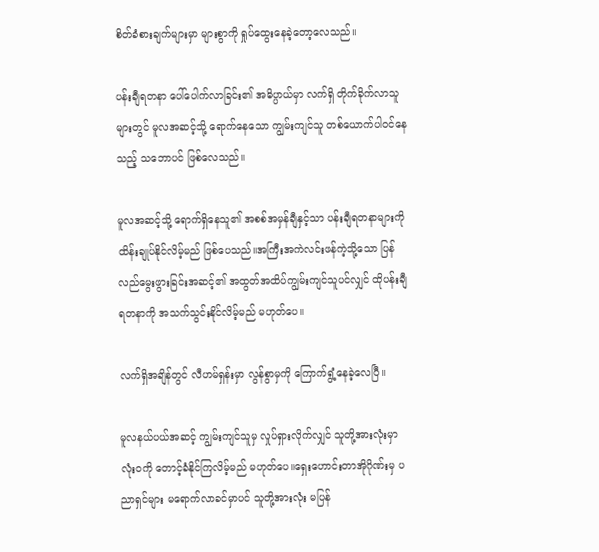စိတ်ခံစားချက်များမှာ များစွာကို ရှုပ်ထွေးနေခဲ့တော့လေသည်။

ပန်းချီရတနာ ပေါ်ပေါက်လာခြင်း၏ အဓိပ္ပာယ်မှာ လက်ရှိ တိုက်ခိုက်လာသူများတွင် မူလအဆင့်သို့ ရောက်နေသော ကျွမ်းကျင်သူ တစ်ယောက်ပါဝင်နေသည့် သဘောပင် ဖြစ်လေသည်။

မူလအဆင့်သို့ ရောက်ရှိနေသူ၏ အစစ်အမှန်ချီနှင့်သာ ပန်းချီရတနာများကို ထိန်းချုပ်နိုင်လိမ့်မည် ဖြစ်ပေသည်။အကြီးအကဲလင်းဖန်ကဲ့သို့သော ပြန်လည်မွေးဖွားခြင်းအဆင့်၏ အထွတ်အထိပ်ကျွမ်းကျင်သူပင်လျှင် ထိုပန်းချီရတနာကို အသက်သွင်းနိုင်လိမ့်မည် မဟုတ်ပေ။

လက်ရှိအချိန်တွင် လီဟမ်ရှန်းမှာ လွန်စွာမှကို ကြောက်ရွံ့နေခဲ့လေပြီ။

မူလနယ်ပယ်အဆင့် ကျွမ်းကျင်သူမှ လှုပ်ရှားလိုက်လျှင် သူတို့အားလုံးမှာ လုံးဝကို တောင့်ခံနိုင်ကြလိမ့်မည် မဟုတ်ပေ။ရှေးဟောင်းတာအိုဂိုဏ်းမှ ပညာရှင်များ မရောက်လာခင်မှာပင် သူတို့အားလုံး မပြန်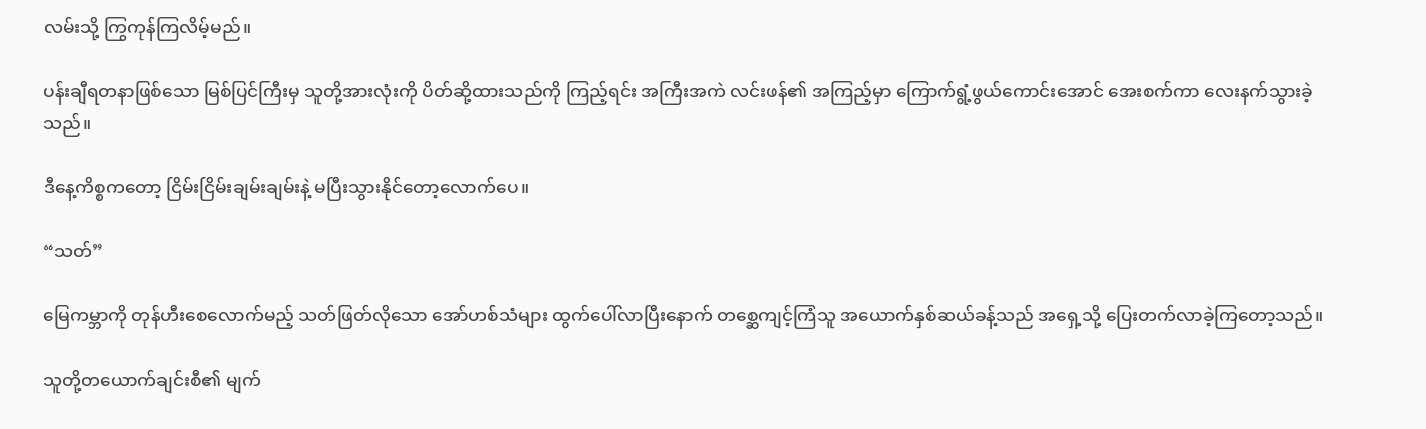လမ်းသို့ ကြွကုန်ကြလိမ့်မည်။

ပန်းချီရတနာဖြစ်သော မြစ်ပြင်ကြီးမှ သူတို့အားလုံးကို ပိတ်ဆို့ထားသည်ကို ကြည့်ရင်း အကြီးအကဲ လင်းဖန်၏ အကြည့်မှာ ကြောက်ရွံ့ဖွယ်ကောင်းအောင် အေးစက်ကာ လေးနက်သွားခဲ့သည်။

ဒီနေ့ကိစ္စကတော့ ငြိမ်းငြိမ်းချမ်းချမ်းနဲ့ မပြီးသွားနိုင်တော့လောက်ပေ။

“သတ်”

မြေကမ္ဘာကို တုန်ဟီးစေလောက်မည့် သတ်ဖြတ်လိုသော အော်ဟစ်သံများ ထွက်ပေါ်လာပြီးနောက် တစ္ဆေကျင့်ကြံသူ အယောက်နှစ်ဆယ်ခန့်သည် အရှေ့သို့ ပြေးတက်လာခဲ့ကြတော့သည်။

သူတို့တယောက်ချင်းစီ၏ မျက်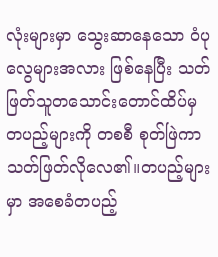လုံးများမှာ သွေးဆာနေသော ဝံပုလွေများအလား ဖြစ်နေပြီး သတ်ဖြတ်သူတသောင်းတောင်ထိပ်မှ တပည့်များကို တစစီ စုတ်ဖြဲကာ သတ်ဖြတ်လိုလေ၏။တပည့်များမှာ အစေခံတပည့်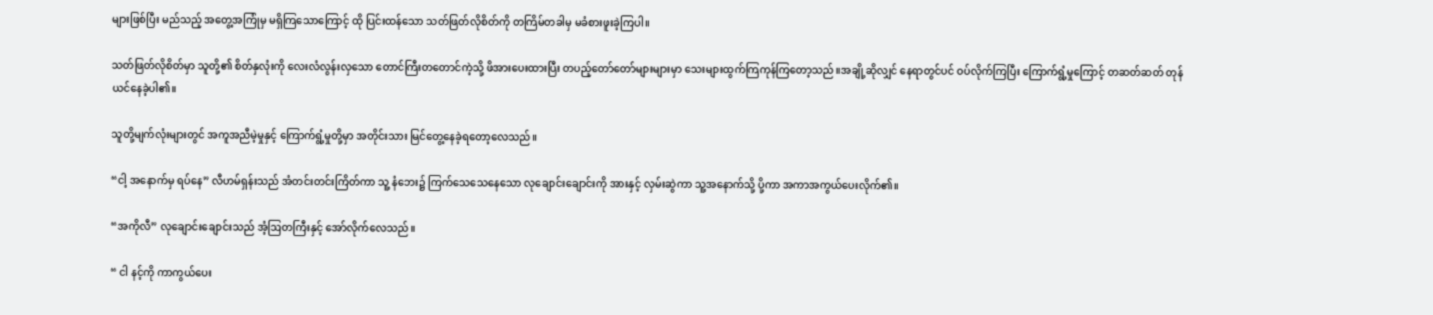များဖြစ်ပြီး မည်သည့် အတွေ့အကြုံမှ မရှိကြသောကြောင့် ထို ပြင်းထန်သော သတ်ဖြတ်လိုစိတ်ကို တကြိမ်တခါမှ မခံစားဖူးခဲ့ကြပါ။

သတ်ဖြတ်လိုစိတ်မှာ သူတို့၏ စိတ်နှလုံးကို လေးလံလွန်းလှသော တောင်ကြီးတတောင်ကဲ့သို့ ဖိအားပေးထားပြီး တပည့်တော်တော်များများမှာ သေးများထွက်ကြကုန်ကြတော့သည်။အချို့ဆိုလျှင် နေရာတွင်ပင် ဝပ်လိုက်ကြပြီး ကြောက်ရွံ့မှုကြောင့် တဆတ်ဆတ် တုန်ယင်နေခဲ့ပါ၏။

သူတို့မျက်လုံးများတွင် အကူအညီမဲ့မှုနှင့် ကြောက်ရွံ့မှုတို့မှာ အတိုင်းသား မြင်တွေ့နေခဲ့ရတော့လေသည်။

“ငါ့ အနောက်မှ ရပ်နေ” လီဟမ်ရှန်းသည် အံတင်းတင်းကြိတ်ကာ သူ့ နံဘေး၌ ကြက်သေသေနေသော လုချောင်းချောင်းကို အားနှင့် လှမ်းဆွဲကာ သူ့အနောက်သို့ ပို့ကာ အကာအကွယ်ပေးလိုက်၏။

“အကိုလီ” လုချောင်းချောင်းသည် အံ့ဩတကြီးနှင့် အော်လိုက်လေသည်။

“ ငါ နင့်ကို ကာကွယ်ပေး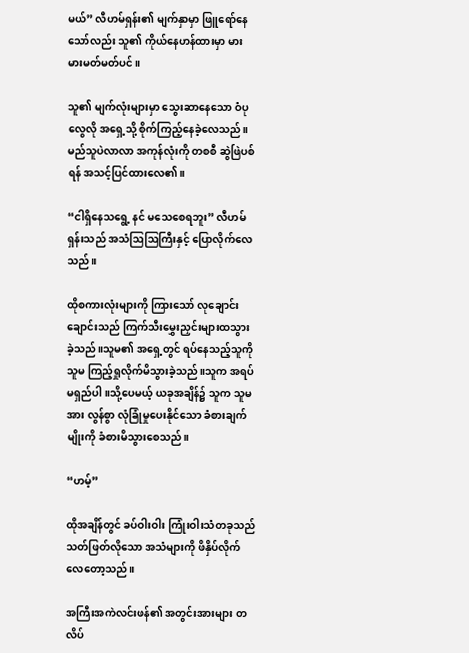မယ်” လီဟမ်ရှန်း၏ မျက်နှာမှာ ဖြူရော်နေသော်လည်း သူ၏ ကိုယ်နေဟန်ထားမှာ မားမားမတ်မတ်ပင်။

သူ၏ မျက်လုံးများမှာ သွေးဆာနေသော ဝံပုလွေလို အရှေ့သို့ စိုက်ကြည့်နေခဲ့လေသည်။မည်သူပဲလာလာ အကုန်လုံးကို တစစီ ဆွဲဖြဲပစ်ရန် အသင့်ပြင်ထားလေ၏။

“ငါရှိနေသရွေ့ နင် မသေစေရဘူး” လီဟမ်ရှန်းသည် အသံဩဩကြီးနှင့် ပြောလိုက်လေသည်။

ထိုစကားလုံးများကို ကြားသော် လုချောင်းချောင်းသည် ကြက်သီးမွှေးညှင်းများထသွားခဲ့သည်။သူမ၏ အရှေ့တွင် ရပ်နေသည့်သူကို သူမ ကြည့်ရှုလိုက်မိသွားခဲ့သည်။သူက အရပ်မရှည်ပါ။သို့ပေမယ့် ယခုအချိန်၌ သူက သူမအား လွန်စွာ လုံခြုံမှုပေးနိုင်သော ခံစားချက်မျိုးကို ခံစားမိသွားစေသည်။

“ဟမ့်”

ထိုအချိန်တွင် ခပ်ဝါးဝါး ကြုံးဝါးသံတခုသည် သတ်ဖြတ်လိုသော အသံများကို ဖိနှိပ်လိုက်လေတော့သည်။

အကြီးအကဲလင်းဖန်၏ အတွင်းအားများ တလိပ်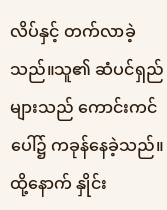လိပ်နှင့် တက်လာခဲ့သည်။သူ၏ ဆံပင်ရှည်များသည် ကောင်းကင်ပေါ်၌ ကခုန်နေခဲ့သည်။ထို့နောက် နှိုင်း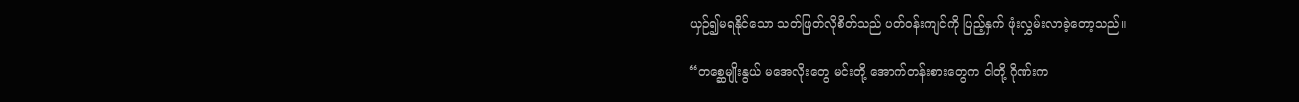ယှဉ်၍မရနိုင်သော သတ်ဖြတ်လိုစိတ်သည် ပတ်ဝန်းကျင်ကို ပြည့်နှက် ဖုံးလွှမ်းလာခဲ့တော့သည်။

“တစ္ဆေမျိုးနွယ် မအေလိုးတွေ မင်းတို့ အောက်တန်းစားတွေက ငါတို့ ဂိုဏ်းက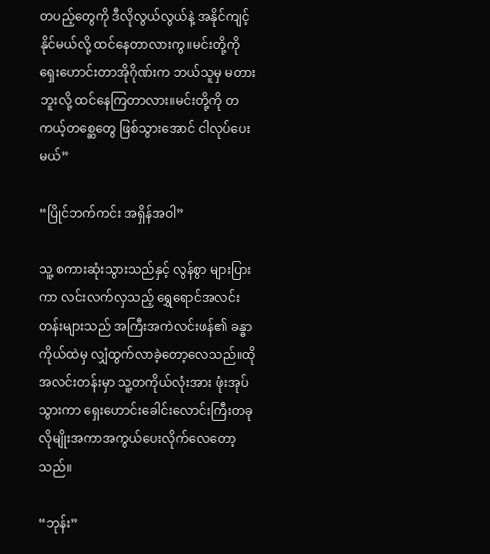တပည့်တွေကို ဒီလိုလွယ်လွယ်နဲ့ အနိုင်ကျင့်နိုင်မယ်လို့ ထင်နေတာလားကွ။မင်းတို့ကို ရှေးဟောင်းတာအိုဂိုဏ်းက ဘယ်သူမှ မတားဘူးလို့ ထင်နေကြတာလား။မင်းတို့ကို တကယ့်တစ္ဆေတွေ ဖြစ်သွားအောင် ငါလုပ်ပေးမယ်”

“ပြိုင်ဘက်ကင်း အရှိန်အဝါ”

သူ့ စကားဆုံးသွားသည်နှင့် လွန်စွာ များပြားကာ လင်းလက်လှသည့် ရွှေရောင်အလင်းတန်းများသည် အကြီးအကဲလင်းဖန်၏ ခန္ဓာကိုယ်ထဲမှ လျှံထွက်လာခဲ့တော့လေသည်။ထိုအလင်းတန်းမှာ သူ့တကိုယ်လုံးအား ဖုံးအုပ်သွားကာ ရှေးဟောင်းခေါင်းလောင်းကြီးတခုလိုမျိုးအကာအကွယ်ပေးလိုက်လေတော့သည်။

“ဘုန်း”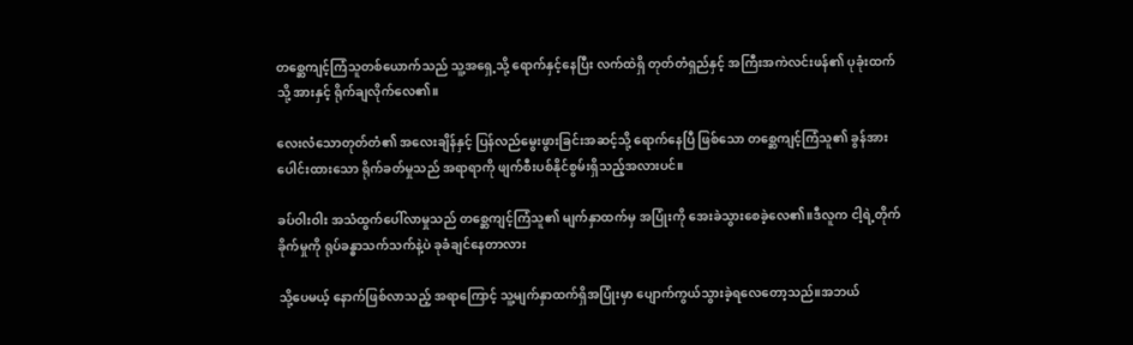တစ္ဆေကျင့်ကြံသူတစ်ယောက်သည် သူ့အရှေ့သို့ ရောက်နှင့်နေပြီး လက်ထဲရှိ တုတ်တံရှည်နှင့် အကြီးအကဲလင်းဖန်၏ ပုခုံးထက်သို့ အားနှင့် ရိုက်ချလိုက်လေ၏။

လေးလံသောတုတ်တံ၏ အလေးချိန်နှင့် ပြန်လည်မွေးဖွားခြင်းအဆင့်သို့ ရောက်နေပြီ ဖြစ်သော တစ္ဆေကျင့်ကြံသူ၏ ခွန်အားပေါင်းထားသော ရိုက်ခတ်မှုသည် အရာရာကို ဖျက်စီးပစ်နိုင်စွမ်းရှိသည့်အလားပင်။

ခပ်ဝါးဝါး အသံထွက်ပေါ်လာမှုသည် တစ္ဆေကျင့်ကြံသူ၏ မျက်နှာထက်မှ အပြုံးကို အေးခဲသွားစေခဲ့လေ၏။ဒီလူက ငါ့ရဲ့တိုက်ခိုက်မှုကို ရုပ်ခန္ဓာသက်သက်နဲ့ပဲ ခုခံချင်နေတာလား

သို့ပေမယ့် နောက်ဖြစ်လာသည့် အရာကြောင့် သူ့မျက်နှာထက်ရှိအပြုံးမှာ ပျောက်ကွယ်သွားခဲ့ရလေတော့သည်။အဘယ်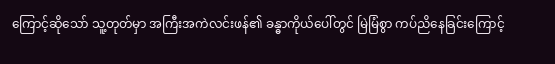ကြောင့်ဆိုသော် သူ့တုတ်မှာ အကြီးအကဲလင်းဖန်၏ ခန္ဓာကိုယ်ပေါ်တွင် မြဲမြံစွာ ကပ်ညိနေခြင်းကြောင့်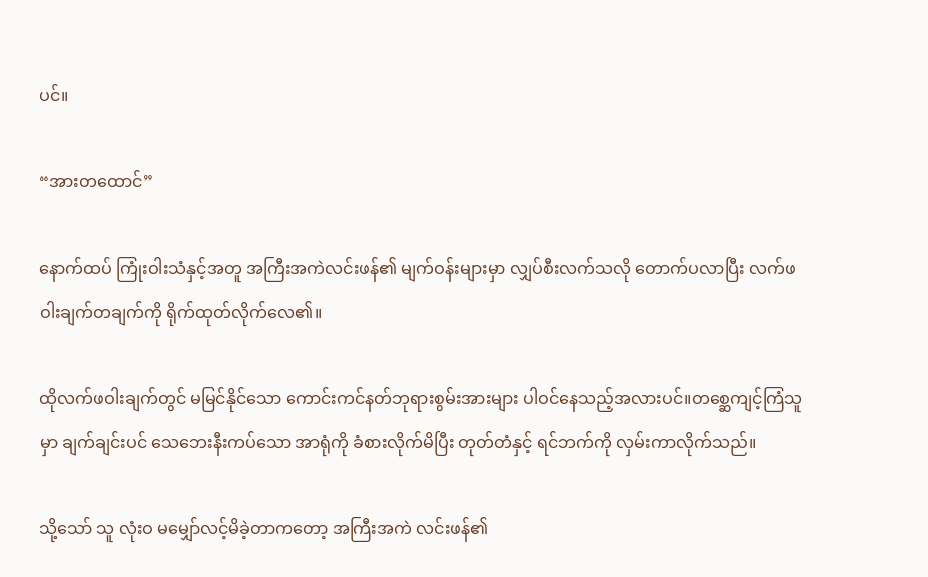ပင်။

“အားတထောင်”

နောက်ထပ် ကြုံးဝါးသံနှင့်အတူ အကြီးအကဲလင်းဖန်၏ မျက်ဝန်းများမှာ လျှပ်စီးလက်သလို တောက်ပလာပြီး လက်ဖဝါးချက်တချက်ကို ရိုက်ထုတ်လိုက်လေ၏။

ထိုလက်ဖဝါးချက်တွင် မမြင်နိုင်သော ကောင်းကင်နတ်ဘုရားစွမ်းအားများ ပါဝင်နေသည့်အလားပင်။တစ္ဆေကျင့်ကြံသူမှာ ချက်ချင်းပင် သေဘေးနီးကပ်သော အာရုံကို ခံစားလိုက်မိပြီး တုတ်တံနှင့် ရင်ဘက်ကို လှမ်းကာလိုက်သည်။

သို့သော် သူ လုံးဝ မမျှော်လင့်မိခဲ့တာကတော့ အကြီးအကဲ လင်းဖန်၏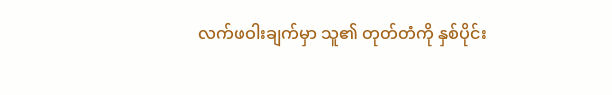လက်ဖဝါးချက်မှာ သူ၏ တုတ်တံကို နှစ်ပိုင်း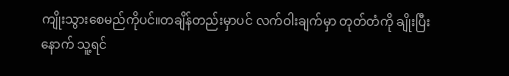ကျိုးသွားစေမည်ကိုပင်။တချိန်တည်းမှာပင် လက်ဝါးချက်မှာ တုတ်တံကို ချိုးပြီးနောက် သူ့ရင်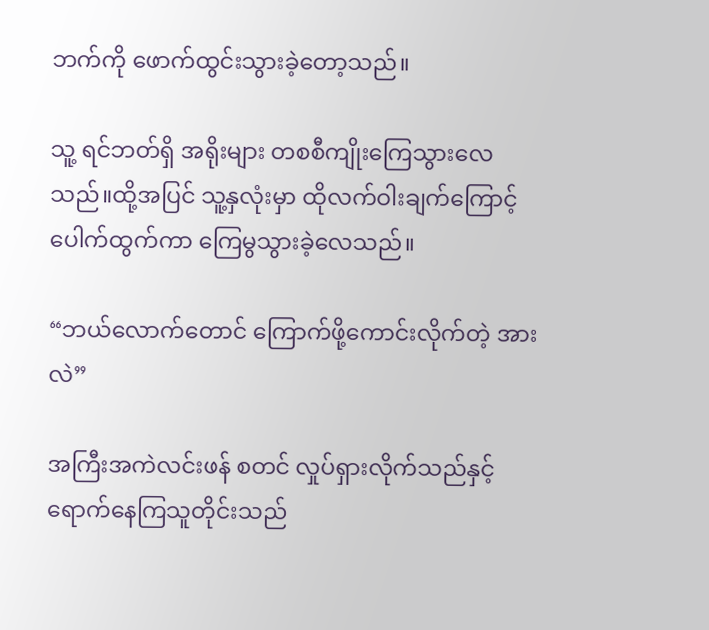ဘက်ကို ဖောက်ထွင်းသွားခဲ့တော့သည်။

သူ့ ရင်ဘတ်ရှိ အရိုးများ တစစီကျိုးကြေသွားလေသည်။ထို့အပြင် သူ့နှလုံးမှာ ထိုလက်ဝါးချက်ကြောင့် ပေါက်ထွက်ကာ ကြေမွသွားခဲ့လေသည်။

“ဘယ်လောက်တောင် ကြောက်ဖို့ကောင်းလိုက်တဲ့ အားလဲ”

အကြီးအကဲလင်းဖန် စတင် လှုပ်ရှားလိုက်သည်နှင့် ရောက်နေကြသူတိုင်းသည်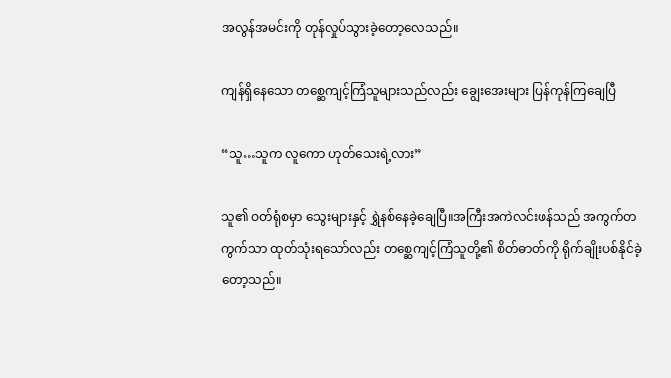အလွန်အမင်းကို တုန်လှုပ်သွားခဲ့တော့လေသည်။

ကျန်ရှိနေသော တစ္ဆေကျင့်ကြံသူများသည်လည်း ချွေးအေးများ ပြန်ကုန်ကြချေပြီ

“သူ…သူက လူကော ဟုတ်သေးရဲ့လား”

သူ၏ ဝတ်ရုံစမှာ သွေးများနှင့် ရွှဲနစ်နေခဲ့ချေပြီ။အကြီးအကဲလင်းဖန်သည် အကွက်တကွက်သာ ထုတ်သုံးရသော်လည်း တစ္ဆေကျင့်ကြံသူတို့၏ စိတ်ဓာတ်ကို ရိုက်ချိုးပစ်နိုင်ခဲ့တော့သည်။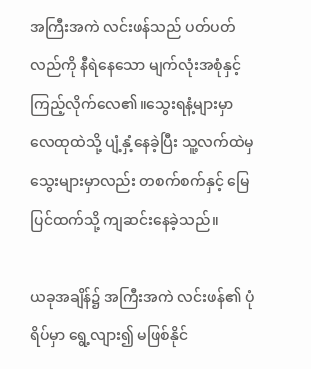အကြီးအကဲ လင်းဖန်သည် ပတ်ပတ်လည်ကို နီရဲနေသော မျက်လုံးအစုံနှင့် ကြည့်လိုက်လေ၏။သွေးရနံ့များမှာ လေထုထဲသို့ ပျံ့နှံ့နေခဲ့ပြီး သူ့လက်ထဲမှ သွေးများမှာလည်း တစက်စက်နှင့် မြေပြင်ထက်သို့ ကျဆင်းနေခဲ့သည်။

ယခုအချိန်၌ အကြီးအကဲ လင်းဖန်၏ ပုံရိပ်မှာ ရွေ့လျား၍ မဖြစ်နိုင်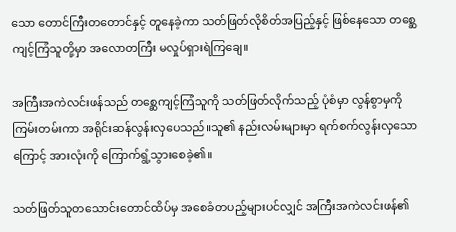သော တောင်ကြီးတတောင်နှင့် တူနေခဲ့ကာ သတ်ဖြတ်လိုစိတ်အပြည့်နှင့် ဖြစ်နေသော တစ္ဆေကျင့်ကြံသူတို့မှာ အလောတကြီး မလှုပ်ရှားရဲကြချေ။

အကြီးအကဲလင်းဖန်သည် တစ္ဆေကျင့်ကြံသူကို သတ်ဖြတ်လိုက်သည့် ပုံစံမှာ လွန်စွာမှကို ကြမ်းတမ်းကာ အရိုင်းဆန်လွန်းလှပေသည်။သူ၏ နည်းလမ်းများမှာ ရက်စက်လွန်းလှသောကြောင့် အားလုံးကို ကြောက်ရွံ့သွားစေခဲ့၏။

သတ်ဖြတ်သူတသောင်းတောင်ထိပ်မှ အစေခံတပည့်များပင်လျှင် အကြီးအကဲလင်းဖန်၏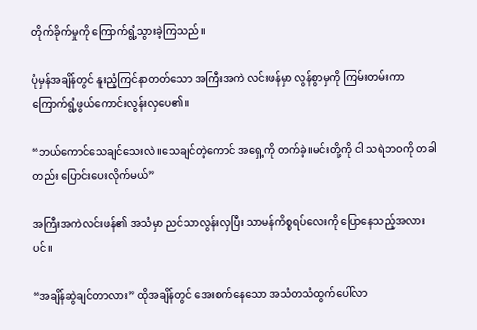တိုက်ခိုက်မှုကို ကြောက်ရွံ့သွားခဲ့ကြသည်။

ပုံမှန်အချိန်တွင် နူးညံ့ကြင်နာတတ်သော အကြီးအကဲ လင်းဖန်မှာ လွန်စွာမှကို ကြမ်းတမ်းကာ ကြောက်ရွံ့ဖွယ်ကောင်းလွန်းလှပေ၏။

“ဘယ်ကောင်သေချင်သေးလဲ။သေချင်တဲ့ကောင် အရှေ့ကို တက်ခဲ့။မင်းတို့ကို ငါ သရဲဘဝကို တခါတည်း ပြောင်းပေးလိုက်မယ်”

အကြီးအကဲလင်းဖန်၏ အသံမှာ ညင်သာလွန်းလှပြီး သာမန်ကိစ္စရပ်လေးကို ပြောနေသည့်အလားပင်။

“အချိန်ဆွဲချင်တာလား” ထိုအချိန်တွင် အေးစက်နေသော အသံတသံထွက်ပေါ်လာ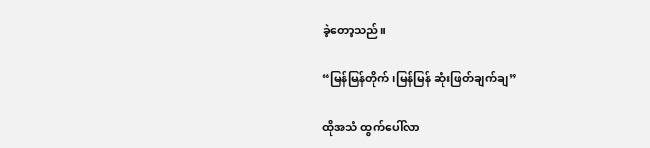ခဲ့တော့သည်။

“မြန်မြန်တိုက်၊မြန်မြန် ဆုံးဖြတ်ချက်ချ”

ထိုအသံ ထွက်ပေါ်လာ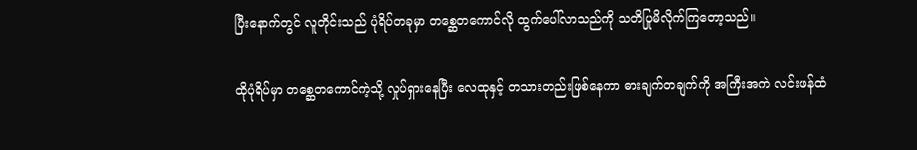ပြီးနောက်တွင် လူတိုင်းသည် ပုံရိပ်တခုမှာ တစ္ဆေတကောင်လို ထွက်ပေါ်လာသည်ကို သတိပြုမိလိုက်ကြတော့သည်။

ထိုပုံရိပ်မှာ တစ္ဆေတကောင်ကဲ့သို့ လှုပ်ရှားနေပြီး လေထုနှင့် တသားတည်းဖြစ်နေကာ ဓားချက်တချက်ကို အကြီးအကဲ လင်းဖန်ထံ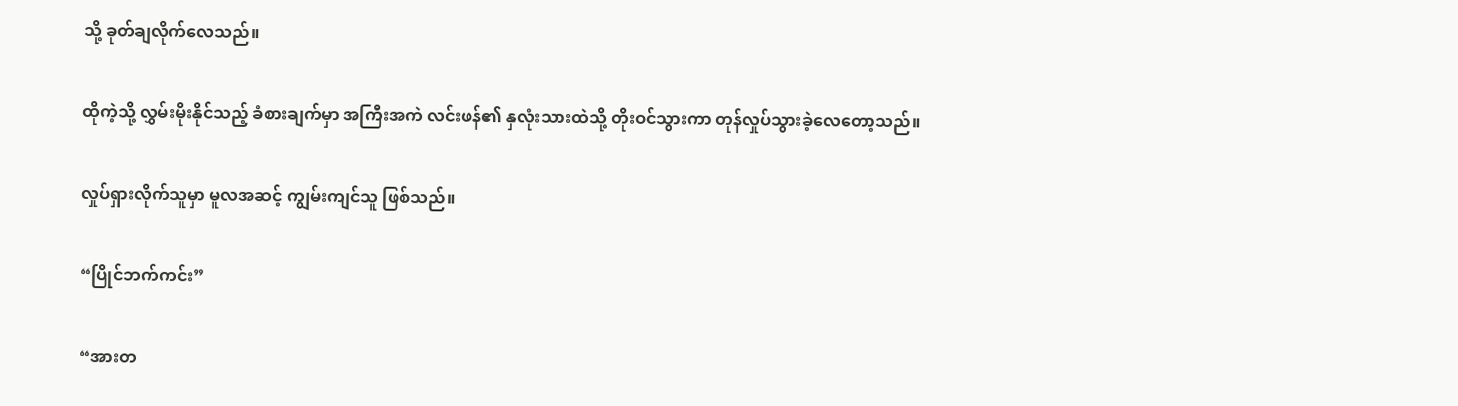သို့ ခုတ်ချလိုက်လေသည်။

ထိုကဲ့သို့ လွှမ်းမိုးနိုင်သည့် ခံစားချက်မှာ အကြီးအကဲ လင်းဖန်၏ နှလုံးသားထဲသို့ တိုးဝင်သွားကာ တုန်လှုပ်သွားခဲ့လေတော့သည်။

လှုပ်ရှားလိုက်သူမှာ မူလအဆင့် ကျွမ်းကျင်သူ ဖြစ်သည်။

“ပြိုင်ဘက်ကင်း”

“အားတ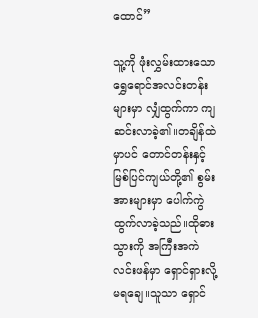ထောင်”

သူ့ကို ဖုံးလွှမ်းထားသော ရွှေရောင်အလင်းတန်းများမှာ လျှံထွက်ကာ ကျဆင်းလာခဲ့၏။တချိန်ထဲမှာပင် တောင်တန်းနှင့် မြစ်ပြင်ကျယ်တို့၏ စွမ်းအားများမှာ ပေါက်ကွဲထွက်လာခဲ့သည်။ထိုဓားသွားကို အကြီးအကဲ လင်းဖန်မှာ ရှောင်ရှားလို့ မရချေ။သူသာ ရှောင်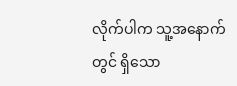လိုက်ပါက သူ့အနောက်တွင် ရှိသော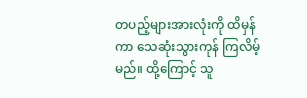တပည့်များအားလုံးကို ထိမှန်ကာ သေဆုံးသွားကုန် ကြလိမ့်မည်။ ထို့ကြောင့် သူ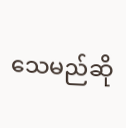သေမည်ဆို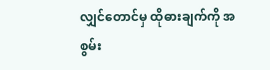လျှင်တောင်မှ ထိုဓားချက်ကို အစွမ်း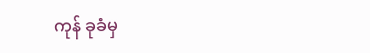ကုန် ခုခံမှ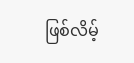ဖြစ်လိမ့်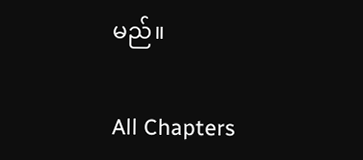မည်။

All Chapters